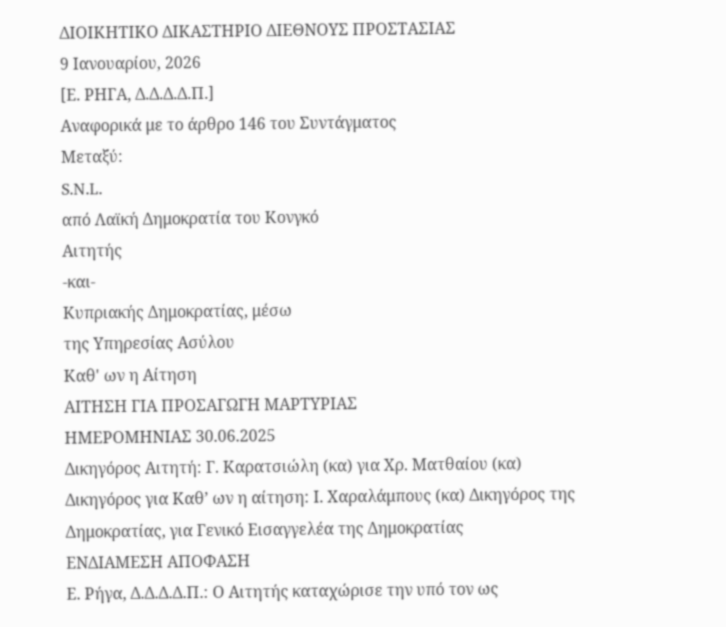ΔΙΟΙΚΗΤΙΚΟ ΔΙΚΑΣΤΗΡΙΟ ΔΙΕΘΝΟΥΣ ΠΡΟΣΤΑΣΙΑΣ
9 Ιανουαρίου, 2026
[Ε. ΡΗΓΑ, Δ.Δ.Δ.Δ.Π.]
Αναφορικά με το άρθρο 146 του Συντάγματος
Μεταξύ:
S.N.L.
από Λαϊκή Δημοκρατία του Κονγκό
Αιτητής
-και-
Κυπριακής Δημοκρατίας, μέσω
της Υπηρεσίας Ασύλου
Καθ' ων η Αίτηση
ΑΙΤΗΣΗ ΓΙΑ ΠΡΟΣΑΓΩΓΗ ΜΑΡΤΥΡΙΑΣ
ΗΜΕΡΟΜΗΝΙΑΣ 30.06.2025
Δικηγόρος Αιτητή: Γ. Καρατσιώλη (κα) για Χρ. Ματθαίου (κα)
Δικηγόρος για Καθ’ ων η αίτηση: Ι. Χαραλάμπους (κα) Δικηγόρος της Δημοκρατίας, για Γενικό Εισαγγελέα της Δημοκρατίας
ΕΝΔΙΑΜΕΣΗ ΑΠΟΦΑΣΗ
Ε. Ρήγα, Δ.Δ.Δ.Δ.Π.: Ο Αιτητής καταχώρισε την υπό τον ως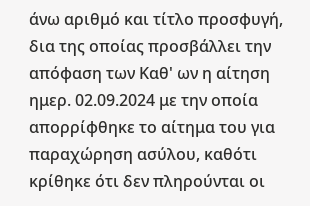άνω αριθμό και τίτλο προσφυγή, δια της οποίας προσβάλλει την απόφαση των Καθ' ων η αίτηση ημερ. 02.09.2024 με την οποία απορρίφθηκε το αίτημα του για παραχώρηση ασύλου, καθότι κρίθηκε ότι δεν πληρούνται οι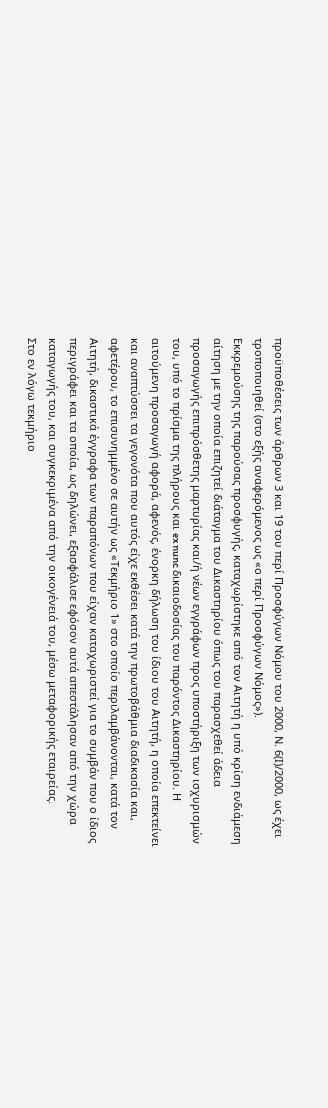προϋποθέσεις των άρθρων 3 και 19 του περί Προσφύγων Νόμου του 2000, Ν. 6(Ι)/2000, ως έχει τροποποιηθεί (στο εξής αναφερόμενος ως «ο περί Προσφύγων Νόμος»).
Εκκρεμούσης της παρούσας προσφυγής, καταχωρίστηκε από τον Αιτητή η υπό κρίση ενδιάμεση αίτηση με την οποία επιζητεί διάταγμα του Δικαστηρίου όπως του παρασχεθεί άδεια προσαγωγής επιπρόσθετης μαρτυρίας και/ή νέων εγγράφων προς υποστήριξη των ισχυρισμών του, υπό το πρίσμα της πλήρους και ex nunc δικαιοδοσίας του παρόντος Δικαστηρίου. Η αιτούμενη προσαγωγή αφορά, αφενός, ένορκη δήλωση του ίδιου του Αιτητή, η οποία επεκτείνει και αναπτύσσει τα γεγονότα που αυτός είχε εκθέσει κατά την πρωτοβάθμια διαδικασία και, αφετέρου, το επισυνημμένο σε αυτήν ως «Τεκμήριο 1» στο οποίο περιλαμβάνονται, κατά τον Αιτητή, δικαστικά έγγραφα των παραπόνων που είχαν καταχωριστεί για το συμβάν που ο ίδιος περιγράφει και τα οποία, ως δηλώνει, εξασφάλισε εφόσον αυτά απεστάλησαν από την χώρα καταγωγής του, και συγκεκριμένα από την οικογένειά του, μέσω μεταφορικής εταιρείας.
Στο εν λόγω τεκμήριο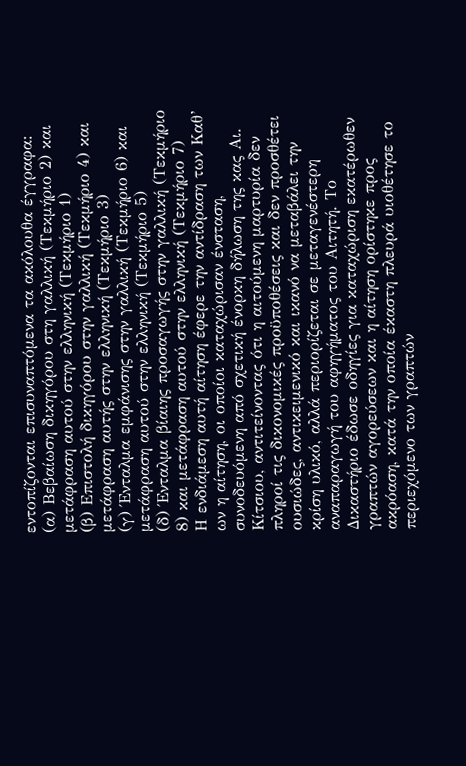εντοπίζονται επισυναπτόμενα τα ακόλουθα έγγραφα:
(α) Βεβαίωση δικηγόρου στη γαλλική (Τεκμήριο 2) και μετάφραση αυτού στην ελληνική (Τεκμήριο 1)
(β) Επιστολή δικηγόρου στην γαλλική (Τεκμήριο 4) και μετάφραση αυτής στην ελληνική (Τεκμήριο 3)
(γ) Ένταλμα εμφάνισης στην γαλλική (Τεκμήριο 6) και μετάφραση αυτού στην ελληνική (Τεκμήριο 5)
(δ) Ένταλμα βίαιης προσαγωγής στην γαλλική (Τεκμήριο 8) και μετάφραση αυτού στην ελληνική (Τεκμήριο 7)
Η ενδιάμεση αυτή αίτηση έφερε την αντίδραση των Καθ’ ων η αίτηση, οι οποίοι καταχώρισαν ένσταση, συνοδευόμενη από σχετική ένορκη δήλωση της κας Αι. Κίτσιου, αντιτείνοντας ότι η αιτούμενη μαρτυρία δεν πληροί τις δικονομικές προϋποθέσεις και δεν προσθέτει ουσιώδες, αντικειμενικό και ικανό να μεταβάλει την κρίση υλικό, αλλά περιορίζεται σε μεταγενέστερη αναπαραγωγή του αφηγήματος του Αιτητή. Το Δικαστήριο έδωσε οδηγίες για καταχώριση εκατέρωθεν γραπτών αγορεύσεων και η αίτηση ορίστηκε προς ακρόαση, κατά την οποία έκαστη πλευρά υιοθέτησε το περιεχόμενο των γραπτών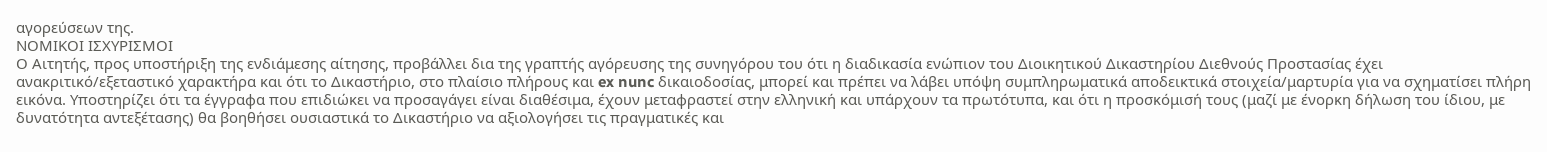αγορεύσεων της.
ΝΟΜΙΚΟΙ ΙΣΧΥΡΙΣΜΟΙ
Ο Αιτητής, προς υποστήριξη της ενδιάμεσης αίτησης, προβάλλει δια της γραπτής αγόρευσης της συνηγόρου του ότι η διαδικασία ενώπιον του Διοικητικού Δικαστηρίου Διεθνούς Προστασίας έχει ανακριτικό/εξεταστικό χαρακτήρα και ότι το Δικαστήριο, στο πλαίσιο πλήρους και ex nunc δικαιοδοσίας, μπορεί και πρέπει να λάβει υπόψη συμπληρωματικά αποδεικτικά στοιχεία/μαρτυρία για να σχηματίσει πλήρη εικόνα. Υποστηρίζει ότι τα έγγραφα που επιδιώκει να προσαγάγει είναι διαθέσιμα, έχουν μεταφραστεί στην ελληνική και υπάρχουν τα πρωτότυπα, και ότι η προσκόμισή τους (μαζί με ένορκη δήλωση του ίδιου, με δυνατότητα αντεξέτασης) θα βοηθήσει ουσιαστικά το Δικαστήριο να αξιολογήσει τις πραγματικές και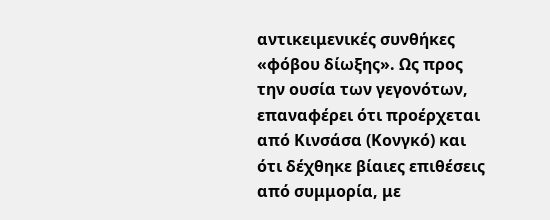αντικειμενικές συνθήκες «φόβου δίωξης». Ως προς την ουσία των γεγονότων, επαναφέρει ότι προέρχεται από Κινσάσα (Κονγκό) και ότι δέχθηκε βίαιες επιθέσεις από συμμορία, με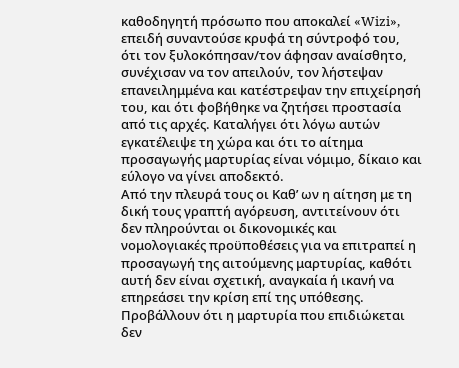καθοδηγητή πρόσωπο που αποκαλεί «Wizi», επειδή συναντούσε κρυφά τη σύντροφό του, ότι τον ξυλοκόπησαν/τον άφησαν αναίσθητο, συνέχισαν να τον απειλούν, τον λήστεψαν επανειλημμένα και κατέστρεψαν την επιχείρησή του, και ότι φοβήθηκε να ζητήσει προστασία από τις αρχές. Καταλήγει ότι λόγω αυτών εγκατέλειψε τη χώρα και ότι το αίτημα προσαγωγής μαρτυρίας είναι νόμιμο, δίκαιο και εύλογο να γίνει αποδεκτό.
Από την πλευρά τους οι Καθ’ ων η αίτηση με τη δική τους γραπτή αγόρευση, αντιτείνουν ότι δεν πληρούνται οι δικονομικές και νομολογιακές προϋποθέσεις για να επιτραπεί η προσαγωγή της αιτούμενης μαρτυρίας, καθότι αυτή δεν είναι σχετική, αναγκαία ή ικανή να επηρεάσει την κρίση επί της υπόθεσης. Προβάλλουν ότι η μαρτυρία που επιδιώκεται δεν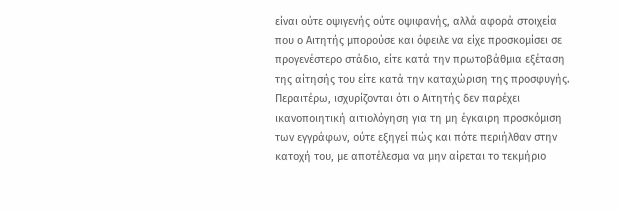είναι ούτε οψιγενής ούτε οψιφανής, αλλά αφορά στοιχεία που ο Αιτητής μπορούσε και όφειλε να είχε προσκομίσει σε προγενέστερο στάδιο, είτε κατά την πρωτοβάθμια εξέταση της αίτησής του είτε κατά την καταχώριση της προσφυγής. Περαιτέρω, ισχυρίζονται ότι ο Αιτητής δεν παρέχει ικανοποιητική αιτιολόγηση για τη μη έγκαιρη προσκόμιση των εγγράφων, ούτε εξηγεί πώς και πότε περιήλθαν στην κατοχή του, με αποτέλεσμα να μην αίρεται το τεκμήριο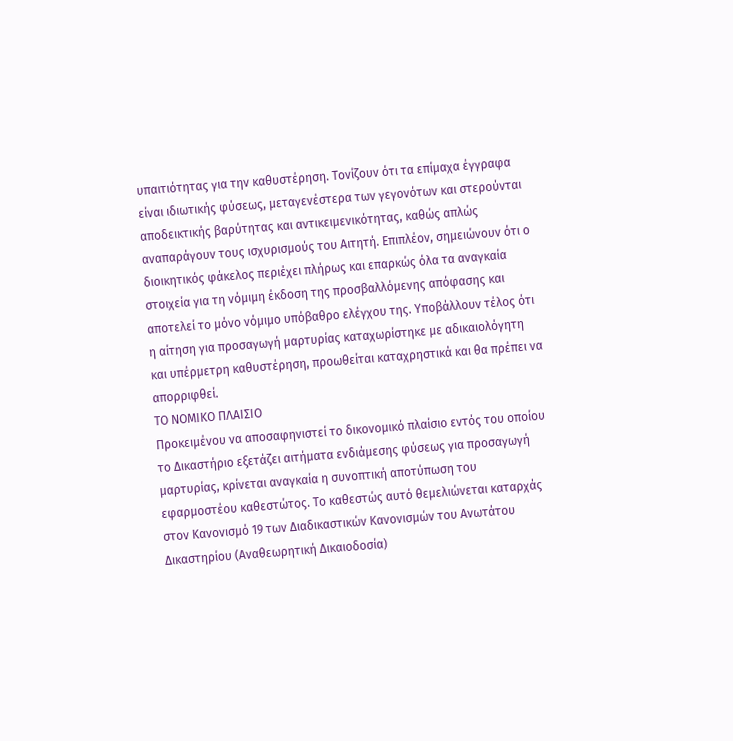υπαιτιότητας για την καθυστέρηση. Τονίζουν ότι τα επίμαχα έγγραφα είναι ιδιωτικής φύσεως, μεταγενέστερα των γεγονότων και στερούνται αποδεικτικής βαρύτητας και αντικειμενικότητας, καθώς απλώς αναπαράγουν τους ισχυρισμούς του Αιτητή. Επιπλέον, σημειώνουν ότι ο διοικητικός φάκελος περιέχει πλήρως και επαρκώς όλα τα αναγκαία στοιχεία για τη νόμιμη έκδοση της προσβαλλόμενης απόφασης και αποτελεί το μόνο νόμιμο υπόβαθρο ελέγχου της. Υποβάλλουν τέλος ότι η αίτηση για προσαγωγή μαρτυρίας καταχωρίστηκε με αδικαιολόγητη και υπέρμετρη καθυστέρηση, προωθείται καταχρηστικά και θα πρέπει να απορριφθεί.
ΤΟ ΝΟΜΙΚΟ ΠΛΑΙΣΙΟ
Προκειμένου να αποσαφηνιστεί το δικονομικό πλαίσιο εντός του οποίου το Δικαστήριο εξετάζει αιτήματα ενδιάμεσης φύσεως για προσαγωγή μαρτυρίας, κρίνεται αναγκαία η συνοπτική αποτύπωση του εφαρμοστέου καθεστώτος. Το καθεστώς αυτό θεμελιώνεται καταρχάς στον Κανονισμό 19 των Διαδικαστικών Κανονισμών του Ανωτάτου Δικαστηρίου (Αναθεωρητική Δικαιοδοσία)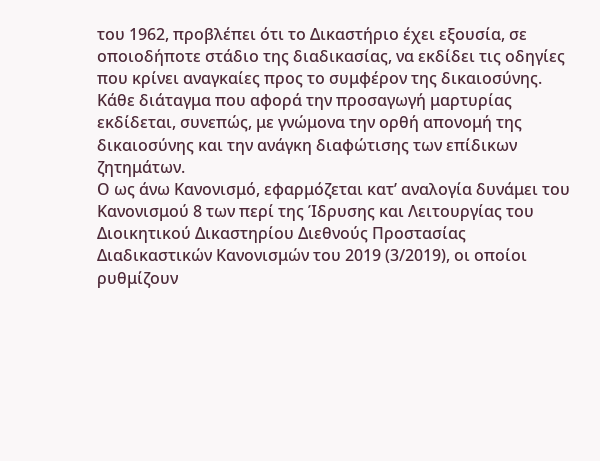του 1962, προβλέπει ότι το Δικαστήριο έχει εξουσία, σε οποιοδήποτε στάδιο της διαδικασίας, να εκδίδει τις οδηγίες που κρίνει αναγκαίες προς το συμφέρον της δικαιοσύνης. Κάθε διάταγμα που αφορά την προσαγωγή μαρτυρίας εκδίδεται, συνεπώς, με γνώμονα την ορθή απονομή της δικαιοσύνης και την ανάγκη διαφώτισης των επίδικων ζητημάτων.
Ο ως άνω Κανονισμό, εφαρμόζεται κατ’ αναλογία δυνάμει του Κανονισμού 8 των περί της Ίδρυσης και Λειτουργίας του Διοικητικού Δικαστηρίου Διεθνούς Προστασίας Διαδικαστικών Κανονισμών του 2019 (3/2019), οι οποίοι ρυθμίζουν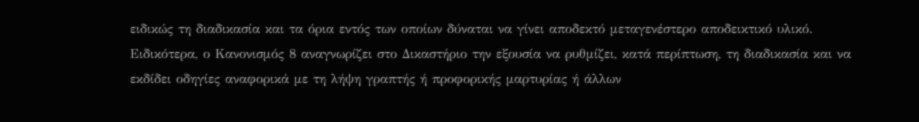ειδικώς τη διαδικασία και τα όρια εντός των οποίων δύναται να γίνει αποδεκτό μεταγενέστερο αποδεικτικό υλικό.
Ειδικότερα, ο Κανονισμός 8 αναγνωρίζει στο Δικαστήριο την εξουσία να ρυθμίζει, κατά περίπτωση, τη διαδικασία και να εκδίδει οδηγίες αναφορικά με τη λήψη γραπτής ή προφορικής μαρτυρίας ή άλλων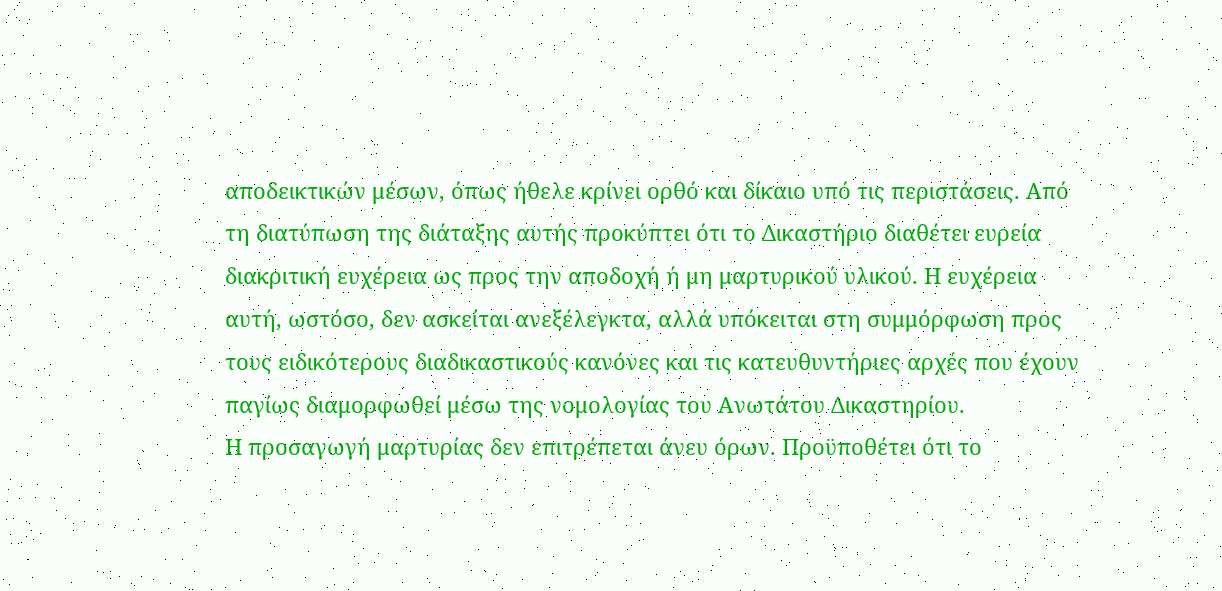αποδεικτικών μέσων, όπως ήθελε κρίνει ορθό και δίκαιο υπό τις περιστάσεις. Από τη διατύπωση της διάταξης αυτής προκύπτει ότι το Δικαστήριο διαθέτει ευρεία διακριτική ευχέρεια ως προς την αποδοχή ή μη μαρτυρικού υλικού. Η ευχέρεια αυτή, ωστόσο, δεν ασκείται ανεξέλεγκτα, αλλά υπόκειται στη συμμόρφωση προς τους ειδικότερους διαδικαστικούς κανόνες και τις κατευθυντήριες αρχές που έχουν παγίως διαμορφωθεί μέσω της νομολογίας του Ανωτάτου Δικαστηρίου.
Η προσαγωγή μαρτυρίας δεν επιτρέπεται άνευ όρων. Προϋποθέτει ότι το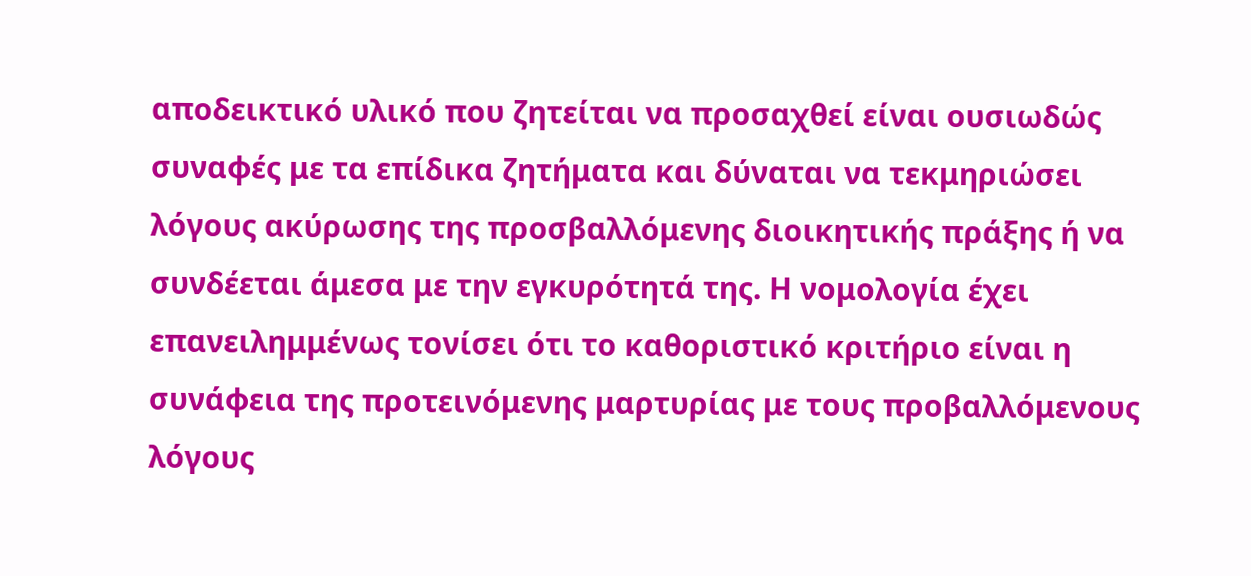αποδεικτικό υλικό που ζητείται να προσαχθεί είναι ουσιωδώς συναφές με τα επίδικα ζητήματα και δύναται να τεκμηριώσει λόγους ακύρωσης της προσβαλλόμενης διοικητικής πράξης ή να συνδέεται άμεσα με την εγκυρότητά της. Η νομολογία έχει επανειλημμένως τονίσει ότι το καθοριστικό κριτήριο είναι η συνάφεια της προτεινόμενης μαρτυρίας με τους προβαλλόμενους λόγους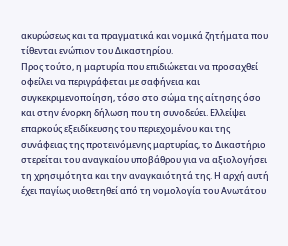ακυρώσεως και τα πραγματικά και νομικά ζητήματα που τίθενται ενώπιον του Δικαστηρίου.
Προς τούτο, η μαρτυρία που επιδιώκεται να προσαχθεί οφείλει να περιγράφεται με σαφήνεια και συγκεκριμενοποίηση, τόσο στο σώμα της αίτησης όσο και στην ένορκη δήλωση που τη συνοδεύει. Ελλείψει επαρκούς εξειδίκευσης του περιεχομένου και της συνάφειας της προτεινόμενης μαρτυρίας, το Δικαστήριο στερείται του αναγκαίου υποβάθρου για να αξιολογήσει τη χρησιμότητα και την αναγκαιότητά της. Η αρχή αυτή έχει παγίως υιοθετηθεί από τη νομολογία του Ανωτάτου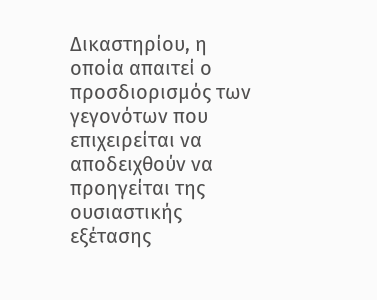Δικαστηρίου, η οποία απαιτεί ο προσδιορισμός των γεγονότων που επιχειρείται να αποδειχθούν να προηγείται της ουσιαστικής εξέτασης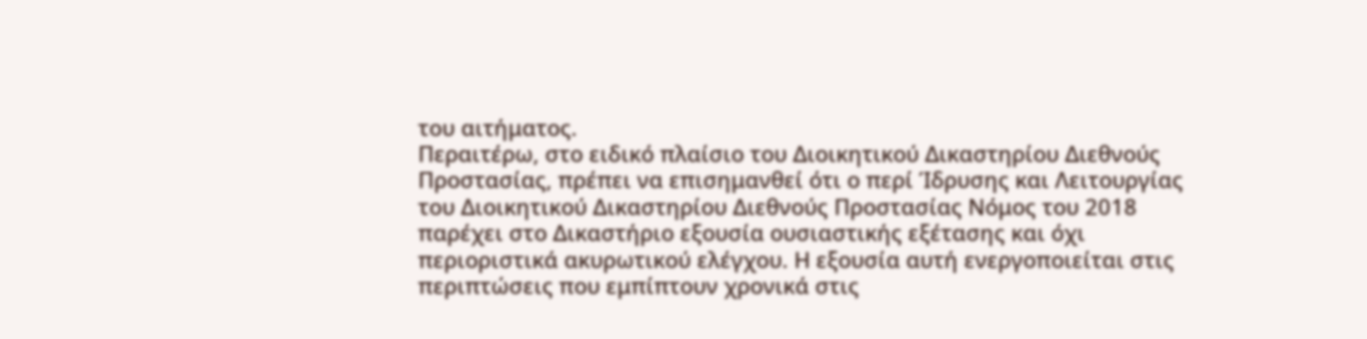του αιτήματος.
Περαιτέρω, στο ειδικό πλαίσιο του Διοικητικού Δικαστηρίου Διεθνούς Προστασίας, πρέπει να επισημανθεί ότι ο περί Ίδρυσης και Λειτουργίας του Διοικητικού Δικαστηρίου Διεθνούς Προστασίας Νόμος του 2018 παρέχει στο Δικαστήριο εξουσία ουσιαστικής εξέτασης και όχι περιοριστικά ακυρωτικού ελέγχου. Η εξουσία αυτή ενεργοποιείται στις περιπτώσεις που εμπίπτουν χρονικά στις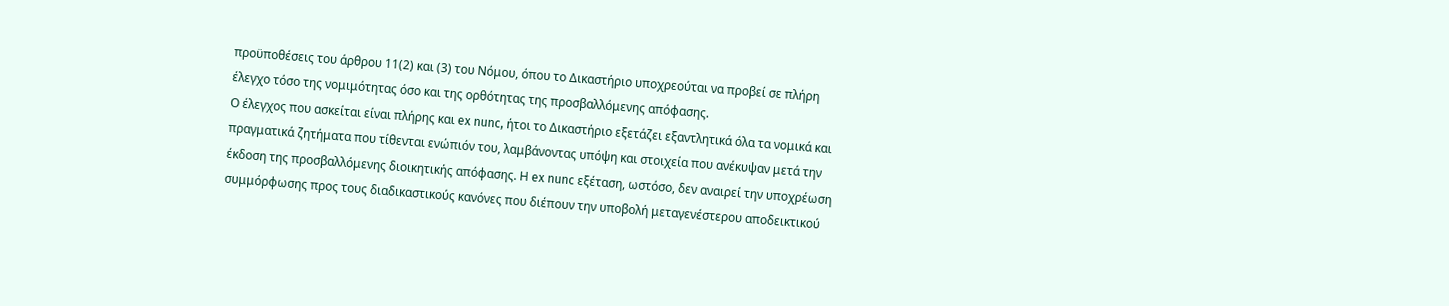προϋποθέσεις του άρθρου 11(2) και (3) του Νόμου, όπου το Δικαστήριο υποχρεούται να προβεί σε πλήρη έλεγχο τόσο της νομιμότητας όσο και της ορθότητας της προσβαλλόμενης απόφασης.
Ο έλεγχος που ασκείται είναι πλήρης και ex nunc, ήτοι το Δικαστήριο εξετάζει εξαντλητικά όλα τα νομικά και πραγματικά ζητήματα που τίθενται ενώπιόν του, λαμβάνοντας υπόψη και στοιχεία που ανέκυψαν μετά την έκδοση της προσβαλλόμενης διοικητικής απόφασης. Η ex nunc εξέταση, ωστόσο, δεν αναιρεί την υποχρέωση συμμόρφωσης προς τους διαδικαστικούς κανόνες που διέπουν την υποβολή μεταγενέστερου αποδεικτικού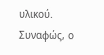υλικού.
Συναφώς, ο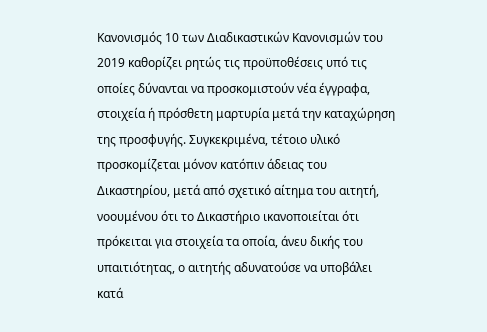Κανονισμός 10 των Διαδικαστικών Κανονισμών του 2019 καθορίζει ρητώς τις προϋποθέσεις υπό τις οποίες δύνανται να προσκομιστούν νέα έγγραφα, στοιχεία ή πρόσθετη μαρτυρία μετά την καταχώρηση της προσφυγής. Συγκεκριμένα, τέτοιο υλικό προσκομίζεται μόνον κατόπιν άδειας του Δικαστηρίου, μετά από σχετικό αίτημα του αιτητή, νοουμένου ότι το Δικαστήριο ικανοποιείται ότι πρόκειται για στοιχεία τα οποία, άνευ δικής του υπαιτιότητας, ο αιτητής αδυνατούσε να υποβάλει κατά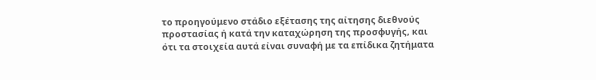το προηγούμενο στάδιο εξέτασης της αίτησης διεθνούς προστασίας ή κατά την καταχώρηση της προσφυγής, και ότι τα στοιχεία αυτά είναι συναφή με τα επίδικα ζητήματα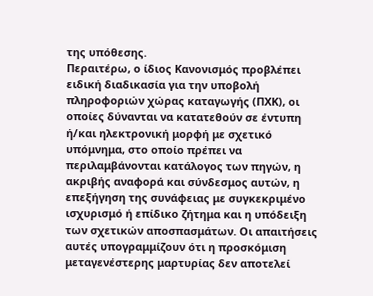της υπόθεσης.
Περαιτέρω, ο ίδιος Κανονισμός προβλέπει ειδική διαδικασία για την υποβολή πληροφοριών χώρας καταγωγής (ΠΧΚ), οι οποίες δύνανται να κατατεθούν σε έντυπη ή/και ηλεκτρονική μορφή με σχετικό υπόμνημα, στο οποίο πρέπει να περιλαμβάνονται κατάλογος των πηγών, η ακριβής αναφορά και σύνδεσμος αυτών, η επεξήγηση της συνάφειας με συγκεκριμένο ισχυρισμό ή επίδικο ζήτημα και η υπόδειξη των σχετικών αποσπασμάτων. Οι απαιτήσεις αυτές υπογραμμίζουν ότι η προσκόμιση μεταγενέστερης μαρτυρίας δεν αποτελεί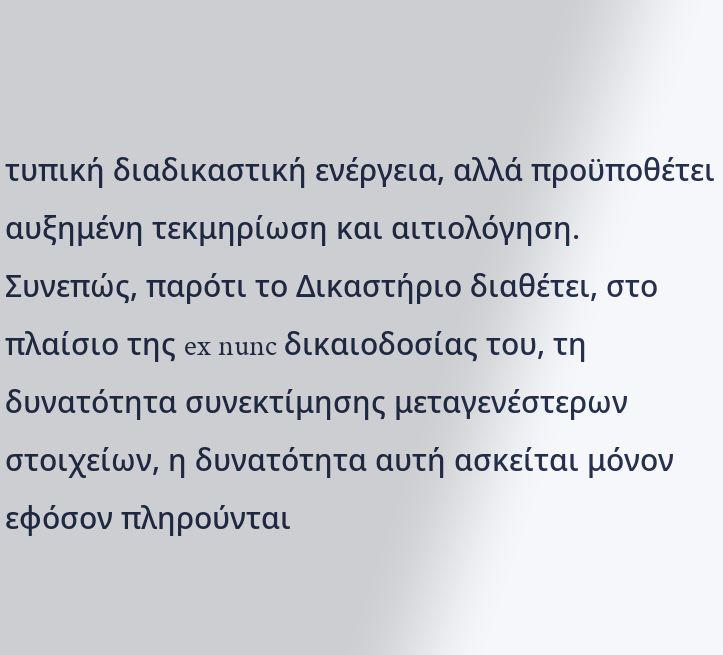τυπική διαδικαστική ενέργεια, αλλά προϋποθέτει αυξημένη τεκμηρίωση και αιτιολόγηση.
Συνεπώς, παρότι το Δικαστήριο διαθέτει, στο πλαίσιο της ex nunc δικαιοδοσίας του, τη δυνατότητα συνεκτίμησης μεταγενέστερων στοιχείων, η δυνατότητα αυτή ασκείται μόνον εφόσον πληρούνται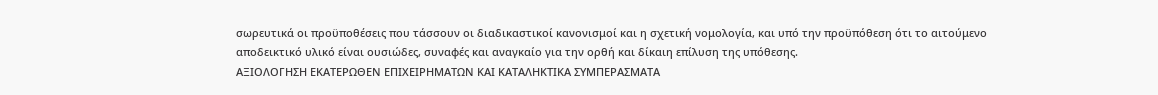σωρευτικά οι προϋποθέσεις που τάσσουν οι διαδικαστικοί κανονισμοί και η σχετική νομολογία, και υπό την προϋπόθεση ότι το αιτούμενο αποδεικτικό υλικό είναι ουσιώδες, συναφές και αναγκαίο για την ορθή και δίκαιη επίλυση της υπόθεσης.
ΑΞΙΟΛΟΓΗΣΗ ΕΚΑΤΕΡΩΘΕΝ ΕΠΙΧΕΙΡΗΜΑΤΩΝ ΚΑΙ ΚΑΤΑΛΗΚΤΙΚΑ ΣΥΜΠΕΡΑΣΜΑΤΑ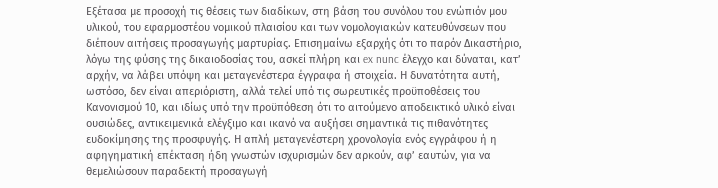Εξέτασα με προσοχή τις θέσεις των διαδίκων, στη βάση του συνόλου του ενώπιόν μου υλικού, του εφαρμοστέου νομικού πλαισίου και των νομολογιακών κατευθύνσεων που διέπουν αιτήσεις προσαγωγής μαρτυρίας. Επισημαίνω εξαρχής ότι το παρόν Δικαστήριο, λόγω της φύσης της δικαιοδοσίας του, ασκεί πλήρη και ex nunc έλεγχο και δύναται, κατ’ αρχήν, να λάβει υπόψη και μεταγενέστερα έγγραφα ή στοιχεία. Η δυνατότητα αυτή, ωστόσο, δεν είναι απεριόριστη, αλλά τελεί υπό τις σωρευτικές προϋποθέσεις του Κανονισμού 10, και ιδίως υπό την προϋπόθεση ότι το αιτούμενο αποδεικτικό υλικό είναι ουσιώδες, αντικειμενικά ελέγξιμο και ικανό να αυξήσει σημαντικά τις πιθανότητες ευδοκίμησης της προσφυγής. Η απλή μεταγενέστερη χρονολογία ενός εγγράφου ή η αφηγηματική επέκταση ήδη γνωστών ισχυρισμών δεν αρκούν, αφ’ εαυτών, για να θεμελιώσουν παραδεκτή προσαγωγή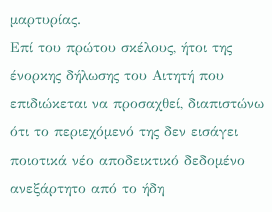μαρτυρίας.
Επί του πρώτου σκέλους, ήτοι της ένορκης δήλωσης του Αιτητή που επιδιώκεται να προσαχθεί, διαπιστώνω ότι το περιεχόμενό της δεν εισάγει ποιοτικά νέο αποδεικτικό δεδομένο ανεξάρτητο από το ήδη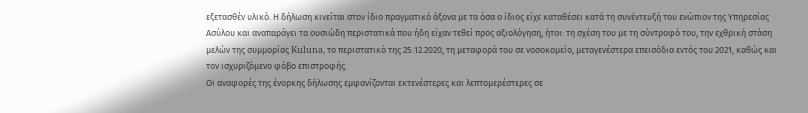εξετασθέν υλικό. Η δήλωση κινείται στον ίδιο πραγματικό άξονα με τα όσα ο ίδιος είχε καταθέσει κατά τη συνέντευξή του ενώπιον της Υπηρεσίας Ασύλου και αναπαράγει τα ουσιώδη περιστατικά που ήδη είχαν τεθεί προς αξιολόγηση, ήτοι: τη σχέση του με τη σύντροφό του, την εχθρική στάση μελών της συμμορίας Kuluna, το περιστατικό της 25.12.2020, τη μεταφορά του σε νοσοκομείο, μεταγενέστερα επεισόδια εντός του 2021, καθώς και τον ισχυριζόμενο φόβο επιστροφής.
Οι αναφορές της ένορκης δήλωσης εμφανίζονται εκτενέστερες και λεπτομερέστερες σε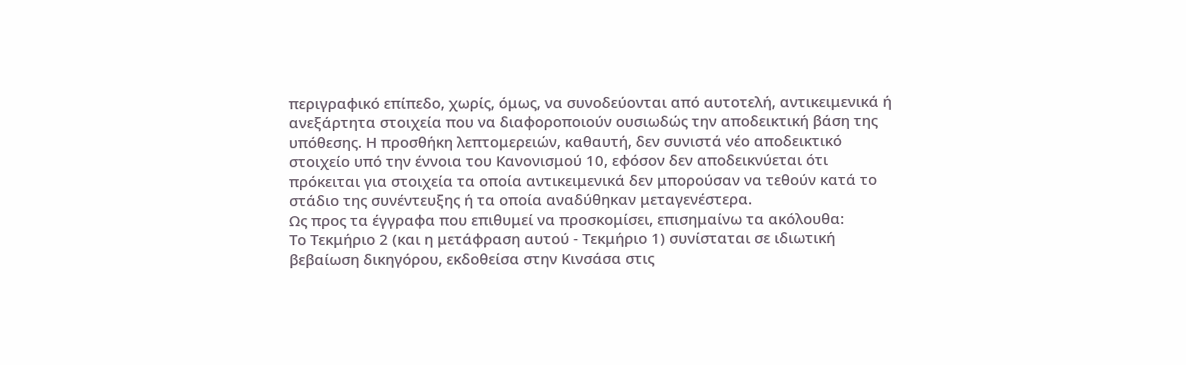περιγραφικό επίπεδο, χωρίς, όμως, να συνοδεύονται από αυτοτελή, αντικειμενικά ή ανεξάρτητα στοιχεία που να διαφοροποιούν ουσιωδώς την αποδεικτική βάση της υπόθεσης. Η προσθήκη λεπτομερειών, καθαυτή, δεν συνιστά νέο αποδεικτικό στοιχείο υπό την έννοια του Κανονισμού 10, εφόσον δεν αποδεικνύεται ότι πρόκειται για στοιχεία τα οποία αντικειμενικά δεν μπορούσαν να τεθούν κατά το στάδιο της συνέντευξης ή τα οποία αναδύθηκαν μεταγενέστερα.
Ως προς τα έγγραφα που επιθυμεί να προσκομίσει, επισημαίνω τα ακόλουθα:
Το Τεκμήριο 2 (και η μετάφραση αυτού - Τεκμήριο 1) συνίσταται σε ιδιωτική βεβαίωση δικηγόρου, εκδοθείσα στην Κινσάσα στις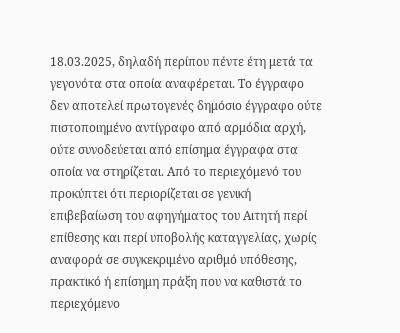18.03.2025, δηλαδή περίπου πέντε έτη μετά τα γεγονότα στα οποία αναφέρεται. Το έγγραφο δεν αποτελεί πρωτογενές δημόσιο έγγραφο ούτε πιστοποιημένο αντίγραφο από αρμόδια αρχή, ούτε συνοδεύεται από επίσημα έγγραφα στα οποία να στηρίζεται. Από το περιεχόμενό του προκύπτει ότι περιορίζεται σε γενική επιβεβαίωση του αφηγήματος του Αιτητή περί επίθεσης και περί υποβολής καταγγελίας, χωρίς αναφορά σε συγκεκριμένο αριθμό υπόθεσης, πρακτικό ή επίσημη πράξη που να καθιστά το περιεχόμενο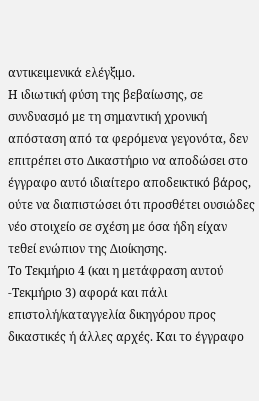αντικειμενικά ελέγξιμο.
Η ιδιωτική φύση της βεβαίωσης, σε συνδυασμό με τη σημαντική χρονική απόσταση από τα φερόμενα γεγονότα, δεν επιτρέπει στο Δικαστήριο να αποδώσει στο έγγραφο αυτό ιδιαίτερο αποδεικτικό βάρος, ούτε να διαπιστώσει ότι προσθέτει ουσιώδες νέο στοιχείο σε σχέση με όσα ήδη είχαν τεθεί ενώπιον της Διοίκησης.
Το Τεκμήριο 4 (και η μετάφραση αυτού -Τεκμήριο 3) αφορά και πάλι επιστολή/καταγγελία δικηγόρου προς δικαστικές ή άλλες αρχές. Και το έγγραφο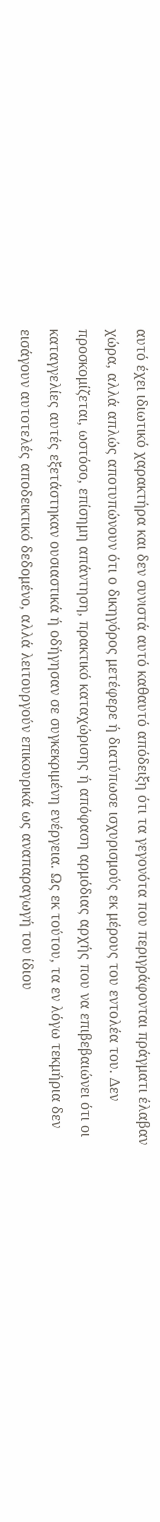αυτό έχει ιδιωτικό χαρακτήρα και δεν συνιστά αυτό καθαυτό απόδειξη ότι τα γεγονότα που περιγράφονται πράγματι έλαβαν χώρα, αλλά απλώς αποτυπώνουν ότι ο δικηγόρος μετέφερε ή διατύπωσε ισχυρισμούς εκ μέρους του εντολέα του. Δεν προσκομίζεται, ωστόσο, επίσημη απάντηση, πρακτικό καταχώρισης ή απόφαση αρμόδιας αρχής που να επιβεβαιώνει ότι οι καταγγελίες αυτές εξετάστηκαν ουσιαστικά ή οδήγησαν σε συγκεκριμένη ενέργεια. Ως εκ τούτου, τα εν λόγω τεκμήρια δεν εισάγουν αυτοτελές αποδεικτικό δεδομένο, αλλά λειτουργούν επικουρικά ως αναπαραγωγή του ίδιου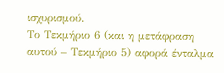ισχυρισμού.
Το Τεκμήριο 6 (και η μετάφραση αυτού – Τεκμήριο 5) αφορά ένταλμα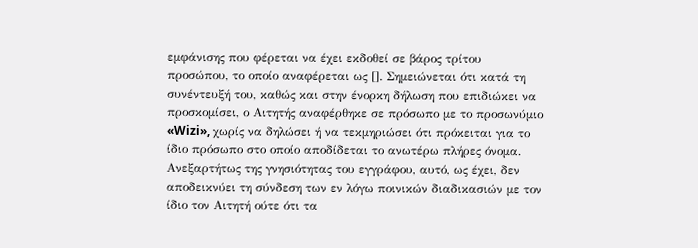εμφάνισης που φέρεται να έχει εκδοθεί σε βάρος τρίτου προσώπου, το οποίο αναφέρεται ως []. Σημειώνεται ότι κατά τη συνέντευξή του, καθώς και στην ένορκη δήλωση που επιδιώκει να προσκομίσει, ο Αιτητής αναφέρθηκε σε πρόσωπο με το προσωνύμιο «Wizi», χωρίς να δηλώσει ή να τεκμηριώσει ότι πρόκειται για το ίδιο πρόσωπο στο οποίο αποδίδεται το ανωτέρω πλήρες όνομα. Ανεξαρτήτως της γνησιότητας του εγγράφου, αυτό, ως έχει, δεν αποδεικνύει τη σύνδεση των εν λόγω ποινικών διαδικασιών με τον ίδιο τον Αιτητή ούτε ότι τα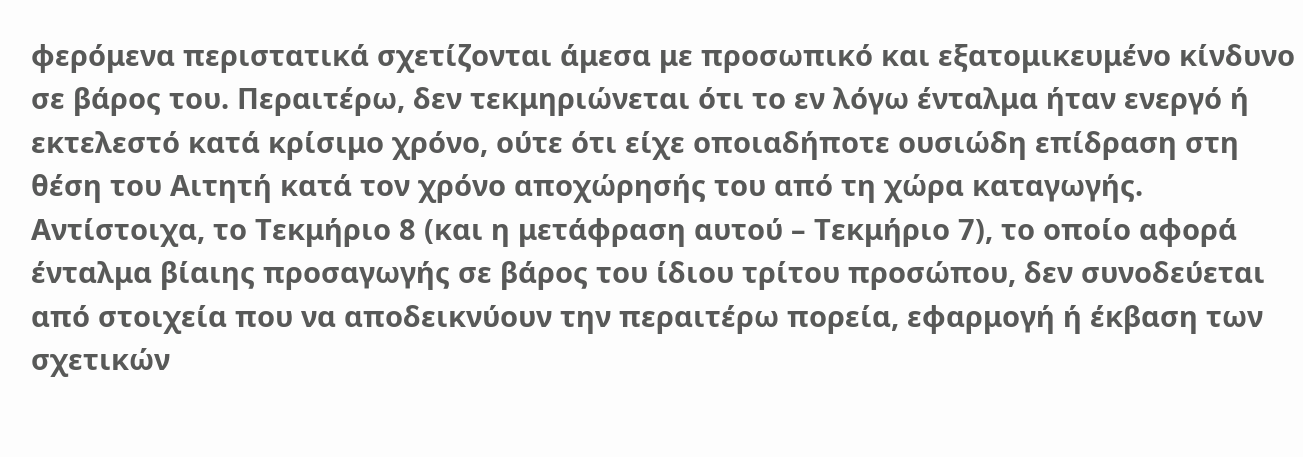φερόμενα περιστατικά σχετίζονται άμεσα με προσωπικό και εξατομικευμένο κίνδυνο σε βάρος του. Περαιτέρω, δεν τεκμηριώνεται ότι το εν λόγω ένταλμα ήταν ενεργό ή εκτελεστό κατά κρίσιμο χρόνο, ούτε ότι είχε οποιαδήποτε ουσιώδη επίδραση στη θέση του Αιτητή κατά τον χρόνο αποχώρησής του από τη χώρα καταγωγής.
Αντίστοιχα, το Τεκμήριο 8 (και η μετάφραση αυτού – Τεκμήριο 7), το οποίο αφορά ένταλμα βίαιης προσαγωγής σε βάρος του ίδιου τρίτου προσώπου, δεν συνοδεύεται από στοιχεία που να αποδεικνύουν την περαιτέρω πορεία, εφαρμογή ή έκβαση των σχετικών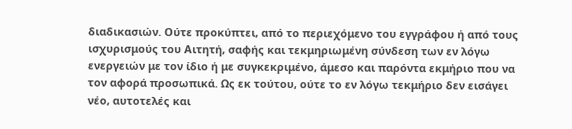διαδικασιών. Ούτε προκύπτει, από το περιεχόμενο του εγγράφου ή από τους ισχυρισμούς του Αιτητή, σαφής και τεκμηριωμένη σύνδεση των εν λόγω ενεργειών με τον ίδιο ή με συγκεκριμένο, άμεσο και παρόντα εκμήριο που να τον αφορά προσωπικά. Ως εκ τούτου, ούτε το εν λόγω τεκμήριο δεν εισάγει νέο, αυτοτελές και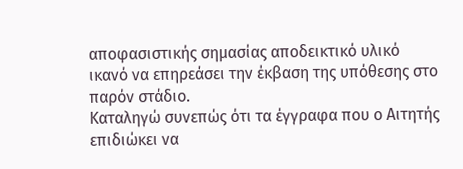αποφασιστικής σημασίας αποδεικτικό υλικό ικανό να επηρεάσει την έκβαση της υπόθεσης στο παρόν στάδιο.
Καταληγώ συνεπώς ότι τα έγγραφα που ο Αιτητής επιδιώκει να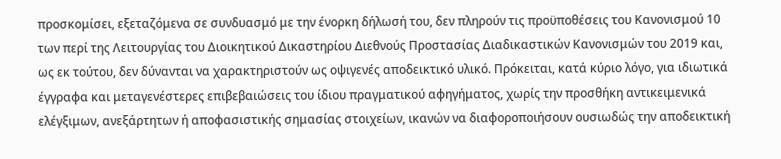προσκομίσει, εξεταζόμενα σε συνδυασμό με την ένορκη δήλωσή του, δεν πληρούν τις προϋποθέσεις του Κανονισμού 10 των περί της Λειτουργίας του Διοικητικού Δικαστηρίου Διεθνούς Προστασίας Διαδικαστικών Κανονισμών του 2019 και, ως εκ τούτου, δεν δύνανται να χαρακτηριστούν ως οψιγενές αποδεικτικό υλικό. Πρόκειται, κατά κύριο λόγο, για ιδιωτικά έγγραφα και μεταγενέστερες επιβεβαιώσεις του ίδιου πραγματικού αφηγήματος, χωρίς την προσθήκη αντικειμενικά ελέγξιμων, ανεξάρτητων ή αποφασιστικής σημασίας στοιχείων, ικανών να διαφοροποιήσουν ουσιωδώς την αποδεικτική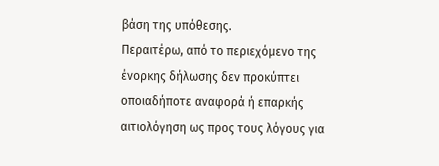βάση της υπόθεσης.
Περαιτέρω, από το περιεχόμενο της ένορκης δήλωσης δεν προκύπτει οποιαδήποτε αναφορά ή επαρκής αιτιολόγηση ως προς τους λόγους για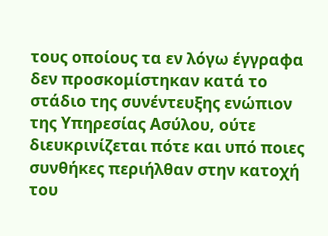τους οποίους τα εν λόγω έγγραφα δεν προσκομίστηκαν κατά το στάδιο της συνέντευξης ενώπιον της Υπηρεσίας Ασύλου, ούτε διευκρινίζεται πότε και υπό ποιες συνθήκες περιήλθαν στην κατοχή του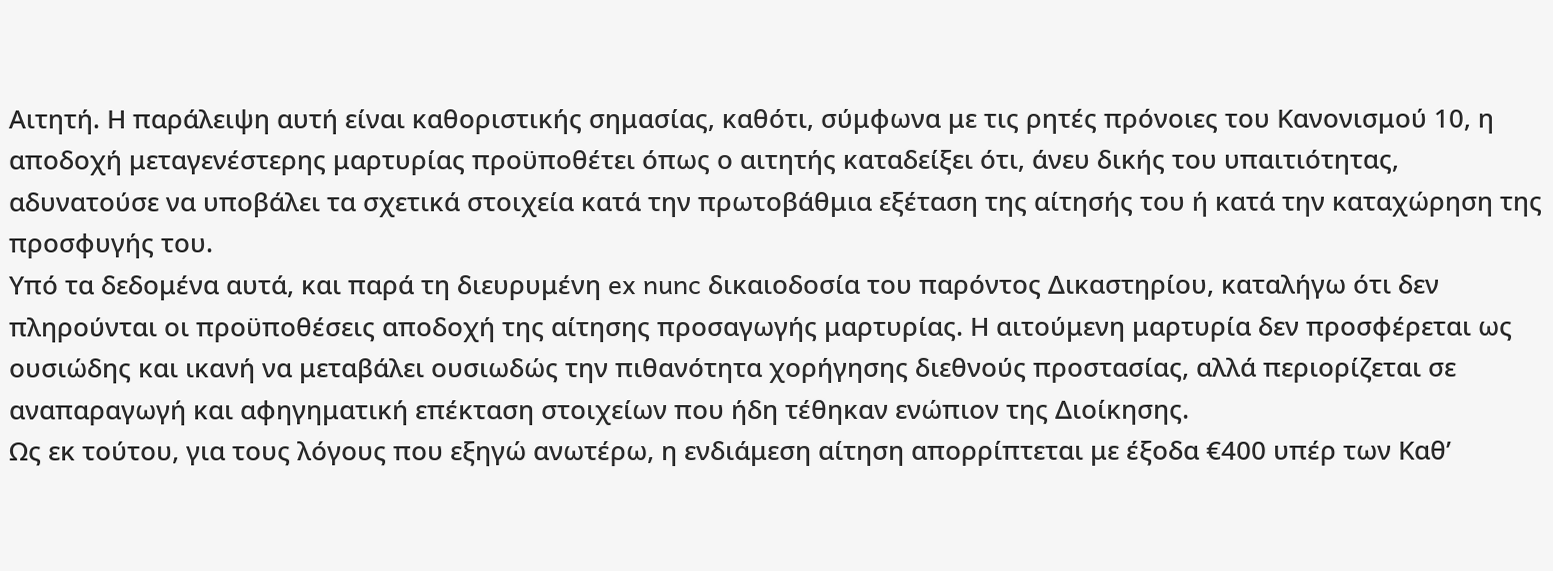Αιτητή. Η παράλειψη αυτή είναι καθοριστικής σημασίας, καθότι, σύμφωνα με τις ρητές πρόνοιες του Κανονισμού 10, η αποδοχή μεταγενέστερης μαρτυρίας προϋποθέτει όπως ο αιτητής καταδείξει ότι, άνευ δικής του υπαιτιότητας, αδυνατούσε να υποβάλει τα σχετικά στοιχεία κατά την πρωτοβάθμια εξέταση της αίτησής του ή κατά την καταχώρηση της προσφυγής του.
Υπό τα δεδομένα αυτά, και παρά τη διευρυμένη ex nunc δικαιοδοσία του παρόντος Δικαστηρίου, καταλήγω ότι δεν πληρούνται οι προϋποθέσεις αποδοχή της αίτησης προσαγωγής μαρτυρίας. Η αιτούμενη μαρτυρία δεν προσφέρεται ως ουσιώδης και ικανή να μεταβάλει ουσιωδώς την πιθανότητα χορήγησης διεθνούς προστασίας, αλλά περιορίζεται σε αναπαραγωγή και αφηγηματική επέκταση στοιχείων που ήδη τέθηκαν ενώπιον της Διοίκησης.
Ως εκ τούτου, για τους λόγους που εξηγώ ανωτέρω, η ενδιάμεση αίτηση απορρίπτεται με έξοδα €400 υπέρ των Καθ’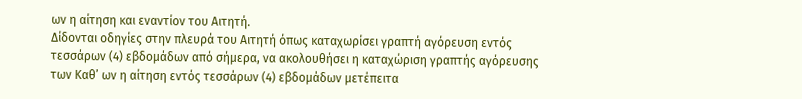ων η αίτηση και εναντίον του Αιτητή.
Δίδονται οδηγίες στην πλευρά του Αιτητή όπως καταχωρίσει γραπτή αγόρευση εντός τεσσάρων (4) εβδομάδων από σήμερα, να ακολουθήσει η καταχώριση γραπτής αγόρευσης των Καθ’ ων η αίτηση εντός τεσσάρων (4) εβδομάδων μετέπειτα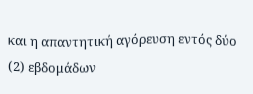και η απαντητική αγόρευση εντός δύο (2) εβδομάδων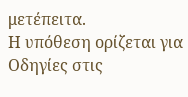μετέπειτα.
Η υπόθεση ορίζεται για Οδηγίες στις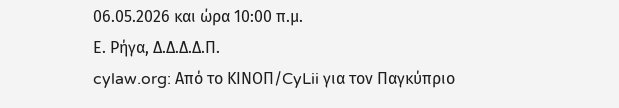06.05.2026 και ώρα 10:00 π.μ.
Ε. Ρήγα, Δ.Δ.Δ.Δ.Π.
cylaw.org: Από το ΚΙΝOΠ/CyLii για τον Παγκύπριο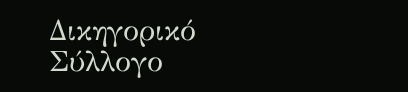Δικηγορικό Σύλλογο